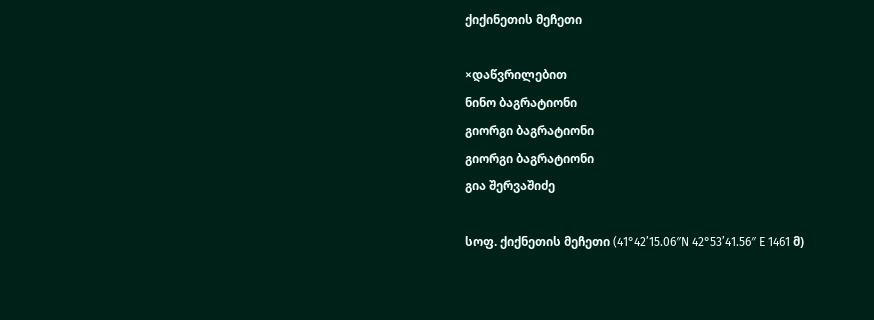ქიქინეთის მეჩეთი

×დაწვრილებით
ნინო ბაგრატიონი
გიორგი ბაგრატიონი
გიორგი ბაგრატიონი
გია შერვაშიძე

სოფ. ქიქნეთის მეჩეთი (41°42’15.06″N 42°53’41.56″ E 1461 მ)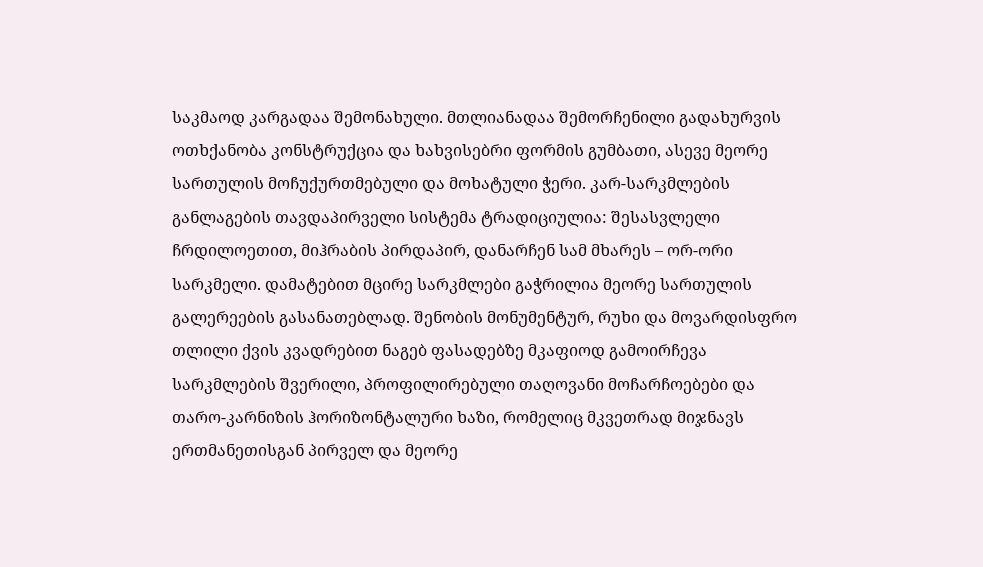საკმაოდ კარგადაა შემონახული. მთლიანადაა შემორჩენილი გადახურვის ოთხქანობა კონსტრუქცია და ხახვისებრი ფორმის გუმბათი, ასევე მეორე სართულის მოჩუქურთმებული და მოხატული ჭერი. კარ-სარკმლების განლაგების თავდაპირველი სისტემა ტრადიციულია: შესასვლელი ჩრდილოეთით, მიჰრაბის პირდაპირ, დანარჩენ სამ მხარეს – ორ-ორი სარკმელი. დამატებით მცირე სარკმლები გაჭრილია მეორე სართულის გალერეების გასანათებლად. შენობის მონუმენტურ, რუხი და მოვარდისფრო თლილი ქვის კვადრებით ნაგებ ფასადებზე მკაფიოდ გამოირჩევა სარკმლების შვერილი, პროფილირებული თაღოვანი მოჩარჩოებები და თარო-კარნიზის ჰორიზონტალური ხაზი, რომელიც მკვეთრად მიჯნავს ერთმანეთისგან პირველ და მეორე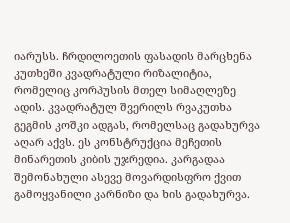იარუსს. ჩრდილოეთის ფასადის მარცხენა კუთხეში კვადრატული რიზალიტია, რომელიც კორპუსის მთელ სიმაღლეზე ადის. კვადრატულ შვერილს რვაკუთხა გეგმის კოშკი ადგას, რომელსაც გადახურვა აღარ აქვს. ეს კონსტრუქცია მეჩეთის მინარეთის კიბის უჯრედია. კარგადაა შემონახული ასევე მოვარდისფრო ქვით გამოყვანილი კარნიზი და ხის გადახურვა.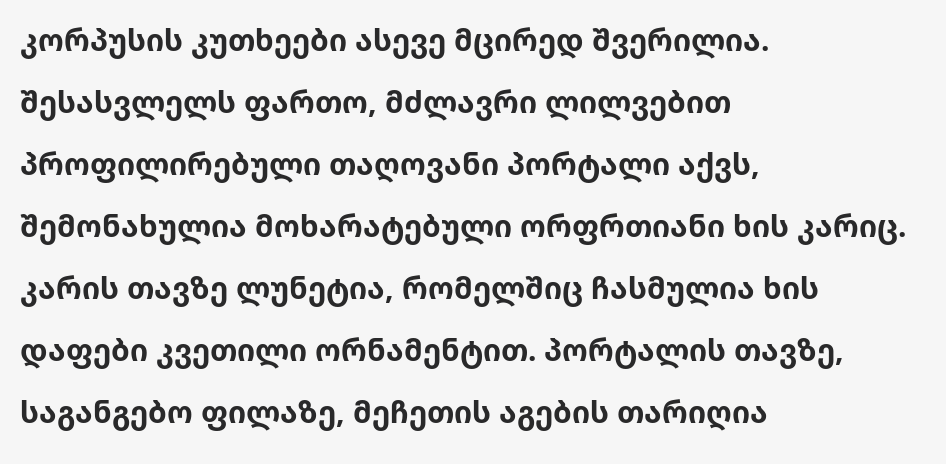კორპუსის კუთხეები ასევე მცირედ შვერილია. შესასვლელს ფართო, მძლავრი ლილვებით პროფილირებული თაღოვანი პორტალი აქვს, შემონახულია მოხარატებული ორფრთიანი ხის კარიც. კარის თავზე ლუნეტია, რომელშიც ჩასმულია ხის დაფები კვეთილი ორნამენტით. პორტალის თავზე, საგანგებო ფილაზე, მეჩეთის აგების თარიღია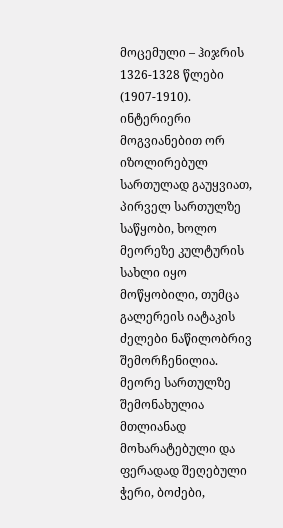მოცემული – ჰიჯრის 1326-1328 წლები (1907-1910).
ინტერიერი მოგვიანებით ორ იზოლირებულ სართულად გაუყვიათ, პირველ სართულზე საწყობი, ხოლო მეორეზე კულტურის სახლი იყო მოწყობილი, თუმცა გალერეის იატაკის ძელები ნაწილობრივ შემორჩენილია. მეორე სართულზე შემონახულია მთლიანად მოხარატებული და ფერადად შეღებული ჭერი, ბოძები,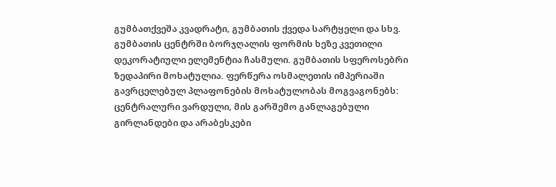გუმბათქვეშა კვადრატი, გუმბათის ქვედა სარტყელი და სხვ. გუმბათის ცენტრში ბორჯღალის ფორმის ხეზე კვეთილი დეკორატიული ელემენტია ჩასმული. გუმბათის სფეროსებრი ზედაპირი მოხატულია. ფერწერა ოსმალეთის იმპერიაში გავრცელებულ პლაფონების მოხატულობას მოგვაგონებს: ცენტრალური ვარდული, მის გარშემო განლაგებული გირლანდები და არაბესკები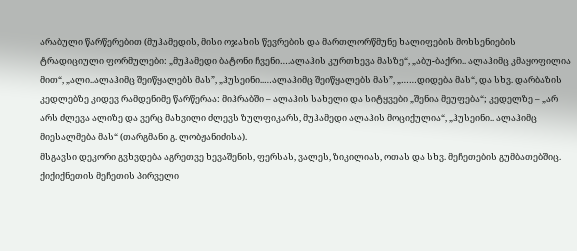არაბული წარწერებით (მუჰამედის, მისი ოჯახის წევრების და მართლორწმუნე ხალიფების მოხსენიების ტრადიციული ფორმულები: „მუჰამედი ბატონი ჩვენი….ალაჰის კურთხევა მასზე“, „აბუ-ბაქრი.. ალაჰიმც კმაყოფილია მით“, „ალი..ალაჰიმც შეიწყალებს მას”, „ჰუსეინი..…ალაჰიმც შეიწყალებს მას”, „……დიდება მას“, და სხვ. დარბაზის კედლებზე კიდევ რამდენიმე წარწერაა: მიჰრაბში – ალაჰის სახელი და სიტყვები „შენია მეუფება“; კედელზე – „არ არს ძლევა ალიზე და ვერც მახვილი ძლევს ზულფიკარს, მუჰამედი ალაჰის მოციქულია“, „ჰუსეინი.. ალაჰიმც მიესალმება მას“ (თარგმანი გ. ლობჟანიძისა).
მსგავსი დეკორი გვხვდება აგრეთვე ხევაშენის, ფერსას, ვალეს, ზიკილიას, ოთას და სხვ. მეჩეთების გუმბათებშიც.
ქიქიქნეთის მეჩეთის პირველი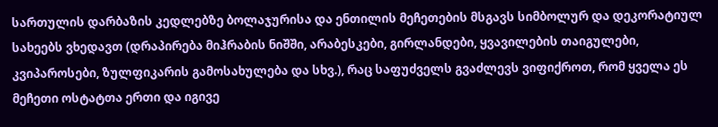სართულის დარბაზის კედლებზე ბოლაჯურისა და ენთილის მეჩეთების მსგავს სიმბოლურ და დეკორატიულ სახეებს ვხედავთ (დრაპირება მიჰრაბის ნიშში, არაბესკები, გირლანდები, ყვავილების თაიგულები, კვიპაროსები, ზულფიკარის გამოსახულება და სხვ.), რაც საფუძველს გვაძლევს ვიფიქროთ, რომ ყველა ეს მეჩეთი ოსტატთა ერთი და იგივე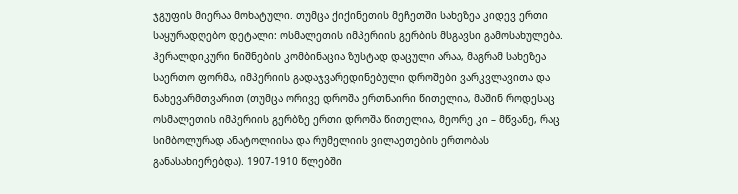ჯგუფის მიერაა მოხატული. თუმცა ქიქინეთის მეჩეთში სახეზეა კიდევ ერთი საყურადღებო დეტალი: ოსმალეთის იმპერიის გერბის მსგავსი გამოსახულება. ჰერალდიკური ნიშნების კომბინაცია ზუსტად დაცული არაა, მაგრამ სახეზეა საერთო ფორმა, იმპერიის გადაჯვარედინებული დროშები ვარკვლავითა და ნახევარმთვარით (თუმცა ორივე დროშა ერთნაირი წითელია, მაშინ როდესაც ოსმალეთის იმპერიის გერბზე ერთი დროშა წითელია, მეორე კი – მწვანე, რაც სიმბოლურად ანატოლიისა და რუმელიის ვილაეთების ერთობას განასახიერებდა). 1907-1910 წლებში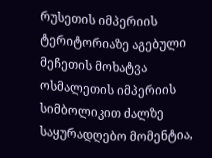რუსეთის იმპერიის ტერიტორიაზე აგებული მეჩეთის მოხატვა ოსმალეთის იმპერიის სიმბოლიკით ძალზე საყურადღებო მომენტია,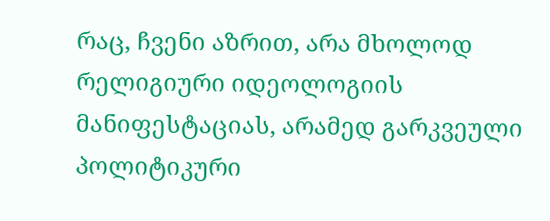რაც, ჩვენი აზრით, არა მხოლოდ რელიგიური იდეოლოგიის მანიფესტაციას, არამედ გარკვეული პოლიტიკური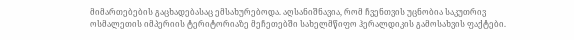მიმართებების გაცხადებასაც ემსახურებოდა. აღსანიშნავია, რომ ჩვენთვის უცნობია საკუთრივ ოსმალეთის იმპერიის ტერიტორიაზე მეჩეთებში სახელმწიფო ჰერალდიკის გამოსახვის ფაქტები.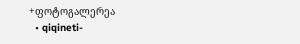+ფოტოგალერეა
  • qiqineti-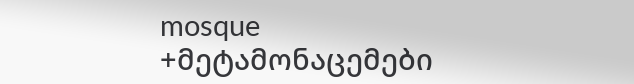mosque
+მეტამონაცემები